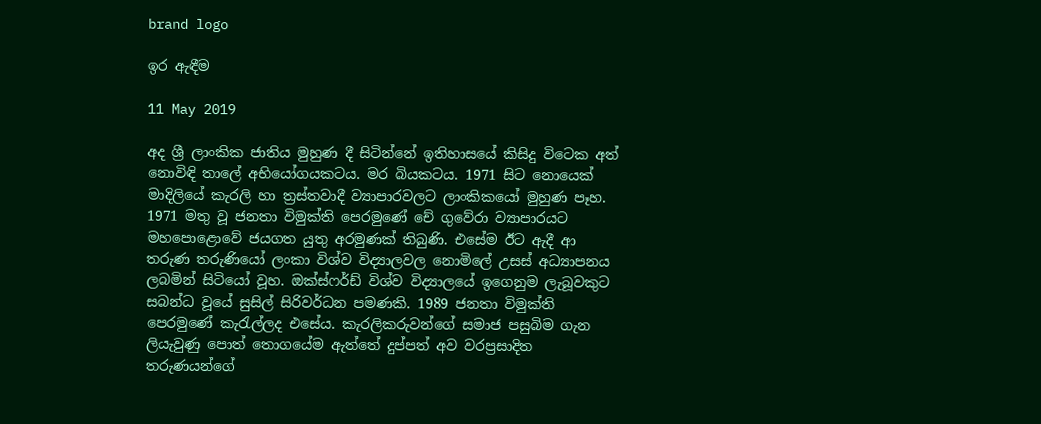brand logo

ඉර ඇඳීම

11 May 2019

අද ශ්‍රී ලාංකික ජාතිය මුහුණ දී සිටින්නේ ඉතිහාසයේ කිසිදු විටෙක අත් නොවිඳි තාලේ අභියෝගයකටය. මර බියකටය. 1971 සිට නොයෙක් මාදිලියේ කැරලි හා ත්‍රස්තවාදී ව්‍යාපාරවලට ලාංකිකයෝ මුහුණ පෑහ. 1971 මතු වූ ජනතා විමුක්ති පෙරමුණේ චේ ගුවේරා ව්‍යාපාරයට මහපොළොවේ ජයගත යුතු අරමුණක් තිබුණි. එසේම ඊට ඇදී ආ තරුණ තරුණියෝ ලංකා විශ්ව විද්‍යාලවල නොමිලේ උසස් අධ්‍යාපනය ලබමින් සිටියෝ වූහ. ඔක්ස්ෆර්ඩ් විශ්ව විද්‍යාලයේ ඉගෙනුම ලැබූවකුට සබන්ධ වූයේ සුසිල් සිරිවර්ධන පමණකි. 1989 ජනතා විමුක්ති පෙරමුණේ කැරැල්ලද එසේය. කැරලිකරුවන්ගේ සමාජ පසුබිම ගැන ලියැවුණු පොත් තොගයේම ඇත්තේ දුප්පත් අව වරප්‍රසාදිත තරුණයන්ගේ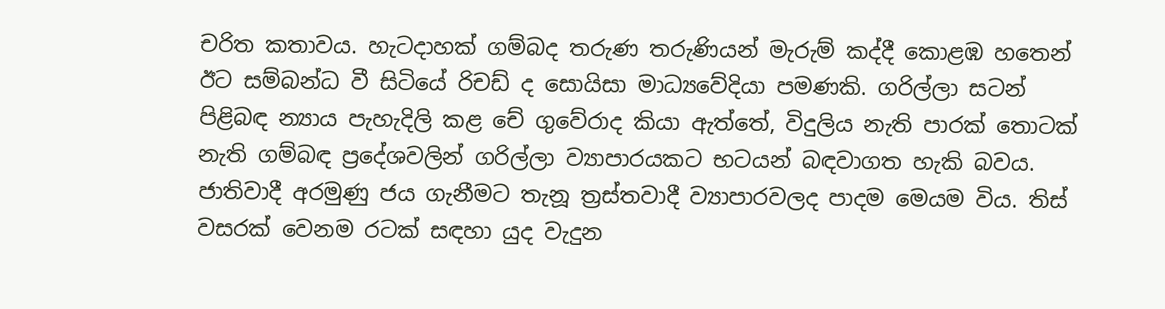චරිත කතාවය. හැටදාහක් ගම්බද තරුණ තරුණියන් මැරුම් කද්දී කොළඹ හතෙන් ඊට සම්බන්ධ වී සිටියේ රිචඩ් ද සොයිසා මාධ්‍යවේදියා පමණකි. ගරිල්ලා සටන් පිළිබඳ න්‍යාය පැහැදිලි කළ චේ ගුවේරාද කියා ඇත්තේ, විදුලිය නැති පාරක් තොටක් නැති ගම්බඳ ප්‍රදේශවලින් ගරිල්ලා ව්‍යාපාරයකට භටයන් බඳවාගත හැකි බවය. ජාතිවාදී අරමුණු ජය ගැනීමට තැනූ ත්‍රස්තවාදී ව්‍යාපාරවලද පාදම මෙයම විය. තිස් වසරක් වෙනම රටක් සඳහා යුද වැදුන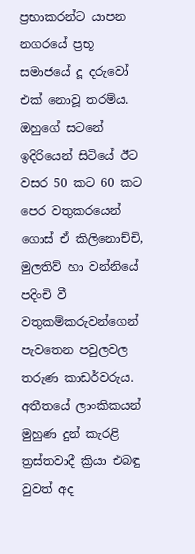ප්‍රභාකරන්ට යාපන නගරයේ ප්‍රභූ සමාජයේ දූ දරුවෝ එක් නොවූ තරම්ය. ඔහුගේ සටනේ ඉදිරියෙන් සිටියේ ඊට වසර 50 කට 60 කට පෙර වතුකරයෙන් ගොස් ඒ කිලිනොච්චි, මුලතිව් හා වන්නියේ පදිංචි වී වතුකම්කරුවන්ගෙන් පැවතෙන පවුලවල තරුණ කාඩර්වරුය. අතීතයේ ලාංකිකයන් මුහුණ දුන් කැරළි ත්‍රස්තවාදී ක්‍රියා එබඳු වුවත් අද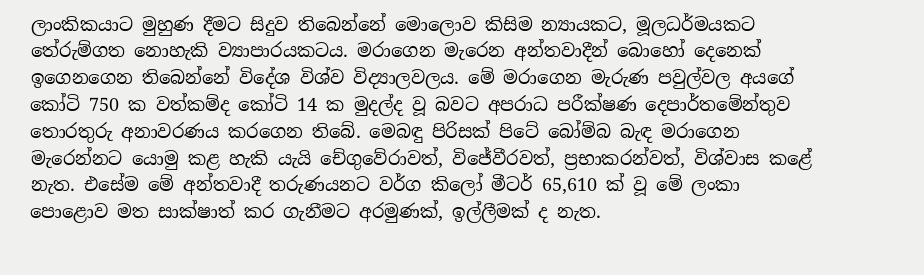ලාංකිකයාට මුහුණ දීමට සිදුව තිබෙන්නේ මොලොව කිසිම න්‍යායකට, මූලධර්මයකට තේරුම්ගත නොහැකි ව්‍යාපාරයකටය. මරාගෙන මැරෙන අන්තවාදීන් බොහෝ දෙනෙක් ඉගෙනගෙන තිබෙන්නේ විදේශ විශ්ව විද්‍යාලවලය. මේ මරාගෙන මැරුණ පවුල්වල අයගේ කෝටි 750 ක වත්කම්ද කෝටි 14 ක මුදල්ද වූ බවට අපරාධ පරීක්ෂණ දෙපාර්තමේන්තුව තොරතුරු අනාවරණය කරගෙන තිබේ. මෙබඳු පිරිසක් පිටේ බෝම්බ බැඳ මරාගෙන මැරෙන්නට යොමු කළ හැකි යැයි චේගුවේරාවත්, විජේවීරවත්, ප්‍රභාකරන්වත්, විශ්වාස කළේ නැත. එසේම මේ අන්තවාදී තරුණයනට වර්ග කිලෝ මීටර් 65,610 ක් වූ මේ ලංකා පොළොව මත සාක්ෂාත් කර ගැනීමට අරමුණක්, ඉල්ලීමක් ද නැත.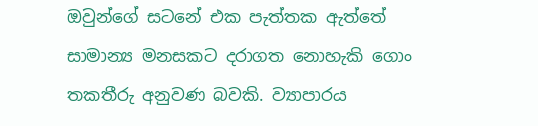ඔවුන්ගේ සටනේ එක පැත්තක ඇත්තේ සාමාන්‍ය මනසකට දරාගත නොහැකි ගොං තකතීරු අනුවණ බවකි. ව්‍යාපාරය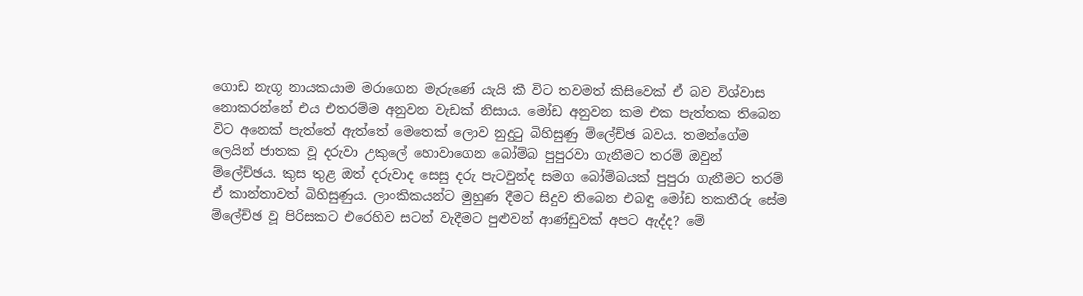ගොඩ නැගූ නායකයාම මරාගෙන මැරුණේ යැයි කී විට තවමත් කිසිවෙක් ඒ බව විශ්වාස නොකරන්නේ එය එතරම්ම අනුවන වැඩක් නිසාය. මෝඩ අනුවන කම එක පැත්තක තිබෙන විට අනෙක් පැත්තේ ඇත්තේ මෙතෙක් ලොව නුදුටු බිහිසුණු ම්ලේච්ඡ බවය. තමන්ගේම ලෙයින් ජාතක වූ දරුවා උකුලේ හොවාගෙන බෝම්බ පුපුරවා ගැනීමට තරම් ඔවුන් ම්ලේච්ඡය. කුස තුළ ඔත් දරුවාද සෙසු දරු පැටවුන්ද සමග බෝම්බයක් පුපුරා ගැනීමට තරම් ඒ කාන්තාවත් බිහිසුණුය. ලාංකිකයන්ට මුහුණ දීමට සිදුව තිබෙන එබඳු මෝඩ තකතීරු සේම ම්ලේච්ඡ වූ පිරිසකට එරෙහිව සටන් වැදීමට පුළුවන් ආණ්ඩුවක් අපට ඇද්ද? මේ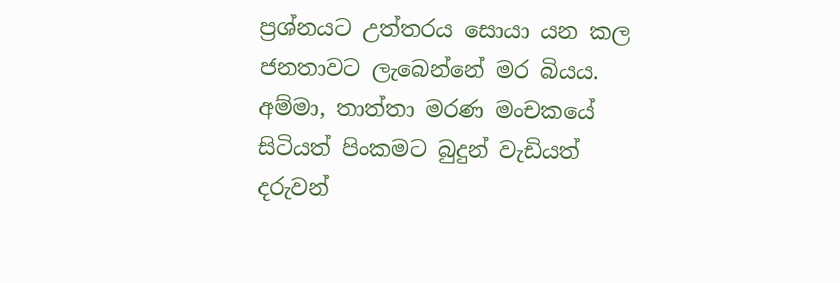ප්‍රශ්නයට උත්තරය සොයා යන කල ජනතාවට ලැබෙන්නේ මර බියය. අම්මා, තාත්තා මරණ මංචකයේ සිටියත් පිංකමට බුදුන් වැඩියත් දරුවන්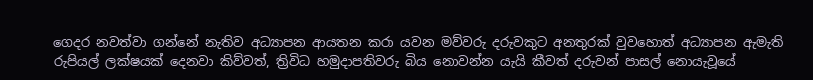ගෙදර නවත්වා ගන්නේ නැතිව අධ්‍යාපන ආයතන කරා යවන මව්වරු දරුවකුට අනතුරක් වුවහොත් අධ්‍යාපන ඇමැති රුපියල් ලක්ෂයක් දෙනවා කිව්වත්, ත්‍රිවිධ හමුදාපතිවරු බිය නොවන්න යැයි කීවත් දරුවන් පාසල් නොයැවූයේ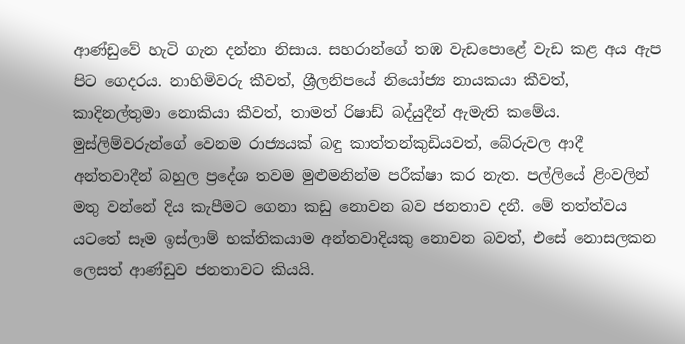ආණ්ඩුවේ හැටි ගැන දන්නා නිසාය. සහරාන්ගේ තඹ වැඩපොළේ වැඩ කළ අය ඇප පිට ගෙදරය. නාහිමිවරු කීවත්, ශ්‍රීලනිපයේ නියෝජ්‍ය නායකයා කීවත්, කාදිනල්තුමා නොකියා කීවත්, තාමත් රිෂාඩ් බද්යුදීන් ඇමැති කමේය. මුස්ලිම්වරුන්ගේ වෙනම රාජ්‍යයක් බඳු කාත්තන්කුඩියවත්, බේරුවල ආදී අන්තවාදීන් බහුල ප්‍රදේශ තවම මුළුමනින්ම පරීක්ෂා කර නැත. පල්ලියේ ළිංවලින් මතු වන්නේ දිය කැපීමට ගෙනා කඩු නොවන බව ජනතාව දනී. මේ තත්ත්වය යටතේ සෑම ඉස්ලාම් භක්තිකයාම අන්තවාදියකු නොවන බවත්, එසේ නොසලකන ලෙසත් ආණ්ඩුව ජනතාවට කියයි.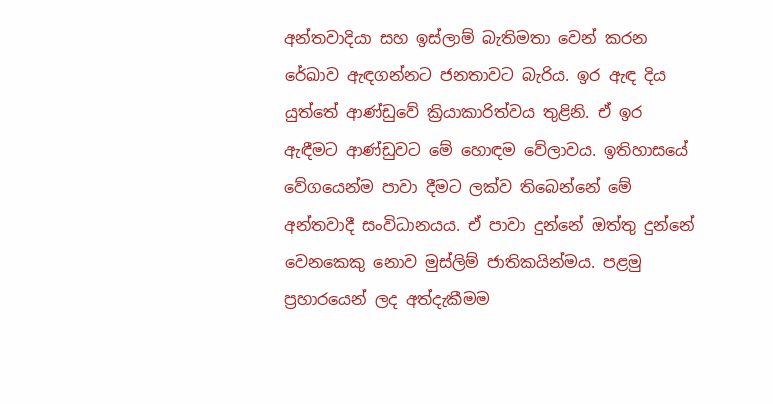අන්තවාදියා සහ ඉස්ලාම් බැතිමතා වෙන් කරන රේඛාව ඇඳගන්නට ජනතාවට බැරිය. ඉර ඇඳ දිය යුත්තේ ආණ්ඩුවේ ක්‍රියාකාරිත්වය තුළිනි. ඒ ඉර ඇඳීමට ආණ්ඩුවට මේ හොඳම වේලාවය. ඉතිහාසයේ වේගයෙන්ම පාවා දීමට ලක්ව තිබෙන්නේ මේ අන්තවාදී සංවිධානයය. ඒ පාවා දුන්නේ ඔත්තු දුන්නේ වෙනකෙකු නොව මුස්ලිම් ජාතිකයින්මය. පළමු ප්‍රහාරයෙන් ලද අත්දැකීමම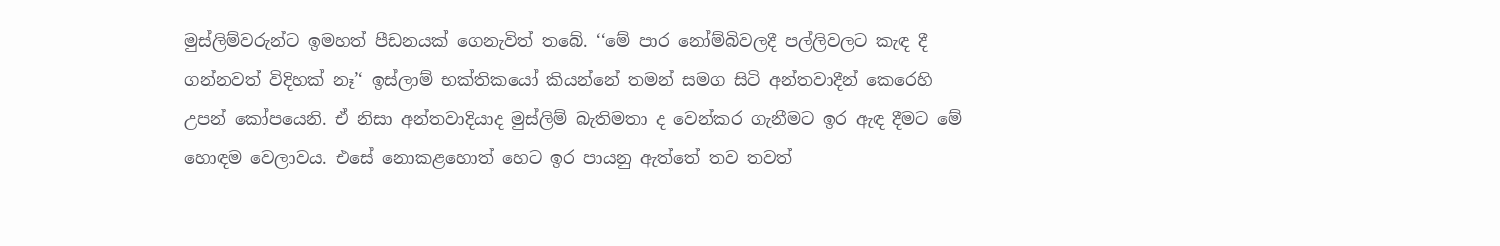මුස්ලිම්වරුන්ට ඉමහත් පීඩනයක් ගෙනැවිත් තබේ. ‘‘මේ පාර නෝම්බිවලදී පල්ලිවලට කැඳ දී ගන්නවත් විදිහක් නෑ’‘ ඉස්ලාම් භක්තිකයෝ කියන්නේ තමන් සමග සිටි අන්තවාදීන් කෙරෙහි උපන් කෝපයෙනි. ඒ නිසා අන්තවාදියාද මුස්ලිම් බැතිමතා ද වෙන්කර ගැනීමට ඉර ඇඳ දීමට මේ හොඳම වෙලාවය. එසේ නොකළහොත් හෙට ඉර පායනු ඇත්තේ තව තවත්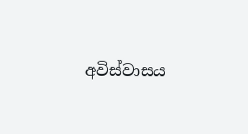අවිස්වාසය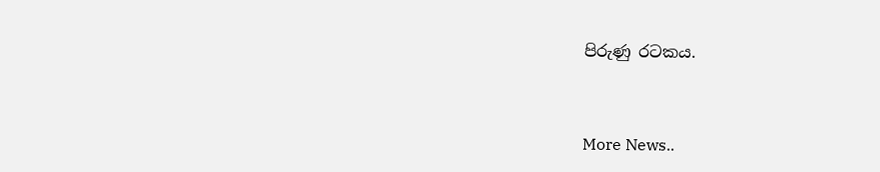පිරුණු රටකය.


More News..